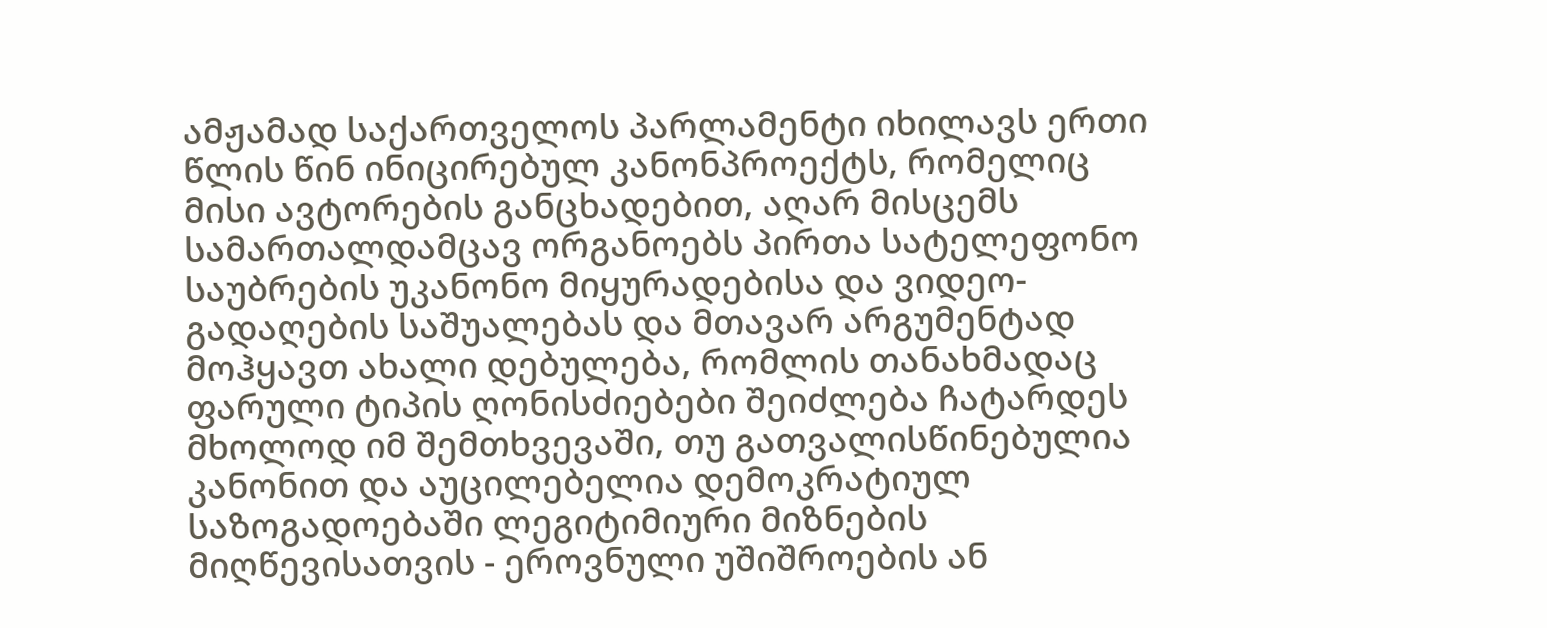ამჟამად საქართველოს პარლამენტი იხილავს ერთი წლის წინ ინიცირებულ კანონპროექტს, რომელიც მისი ავტორების განცხადებით, აღარ მისცემს სამართალდამცავ ორგანოებს პირთა სატელეფონო საუბრების უკანონო მიყურადებისა და ვიდეო-გადაღების საშუალებას და მთავარ არგუმენტად მოჰყავთ ახალი დებულება, რომლის თანახმადაც ფარული ტიპის ღონისძიებები შეიძლება ჩატარდეს მხოლოდ იმ შემთხვევაში, თუ გათვალისწინებულია კანონით და აუცილებელია დემოკრატიულ საზოგადოებაში ლეგიტიმიური მიზნების მიღწევისათვის - ეროვნული უშიშროების ან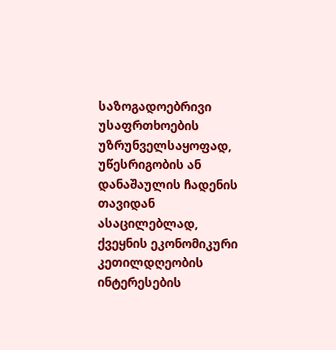საზოგადოებრივი უსაფრთხოების უზრუნველსაყოფად, უწესრიგობის ან დანაშაულის ჩადენის თავიდან ასაცილებლად, ქვეყნის ეკონომიკური კეთილდღეობის ინტერესების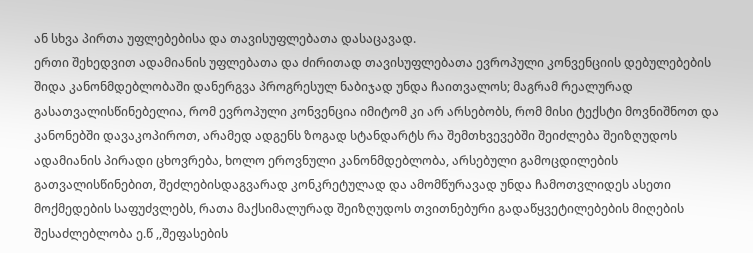ან სხვა პირთა უფლებებისა და თავისუფლებათა დასაცავად.
ერთი შეხედვით ადამიანის უფლებათა და ძირითად თავისუფლებათა ევროპული კონვენციის დებულებების შიდა კანონმდებლობაში დანერგვა პროგრესულ ნაბიჯად უნდა ჩაითვალოს; მაგრამ რეალურად გასათვალისწინებელია, რომ ევროპული კონვენცია იმიტომ კი არ არსებობს, რომ მისი ტექსტი მოვნიშნოთ და კანონებში დავაკოპიროთ, არამედ ადგენს ზოგად სტანდარტს რა შემთხვევებში შეიძლება შეიზღუდოს ადამიანის პირადი ცხოვრება, ხოლო ეროვნული კანონმდებლობა, არსებული გამოცდილების გათვალისწინებით, შეძლებისდაგვარად კონკრეტულად და ამომწურავად უნდა ჩამოთვლიდეს ასეთი მოქმედების საფუძვლებს, რათა მაქსიმალურად შეიზღუდოს თვითნებური გადაწყვეტილებების მიღების შესაძლებლობა ე.წ ,,შეფასების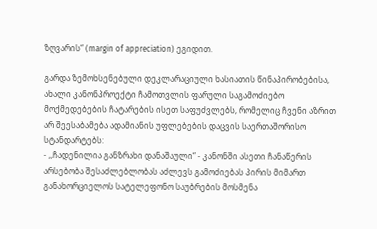ზღვარის“ (margin of appreciation) ეგიდით.

გარდა ზემოხსენებული დეკლარაციული ხასიათის წინაპირობებისა, ახალი კანონპროექტი ჩამოთვლის ფარული საგამოძიებო მოქმედებების ჩატარების ისეთ საფუძვლებს, რომელიც ჩვენი აზრით არ შეესაბამება ადამიანის უფლებების დაცვის საერთაშორისო სტანდარტებს:
- ,,ჩადენილია განზრახი დანაშაული“ - კანონში ასეთი ჩანაწერის არსებობა შესაძლებლობას აძლევს გამოძიებას პირის მიმართ განახორციელოს სატელეფონო საუბრების მოსმენა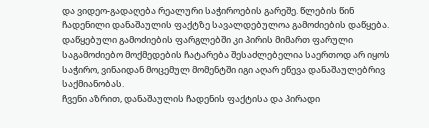და ვიდეო-გადაღება რეალური საჭიროების გარეშე. წლების წინ ჩადენილი დანაშაულის ფაქტზე სავალდებულოა გამოძიების დაწყება. დაწყებული გამოძიების ფარგლებში კი პირის მიმართ ფარული საგამოძიებო მოქმედების ჩატარება შესაძლებელია საერთოდ არ იყოს საჭირო, ვინაიდან მოცემულ მომენტში იგი აღარ ეწევა დანაშაულებრივ საქმიანობას.
ჩვენი აზრით, დანაშაულის ჩადენის ფაქტისა და პირადი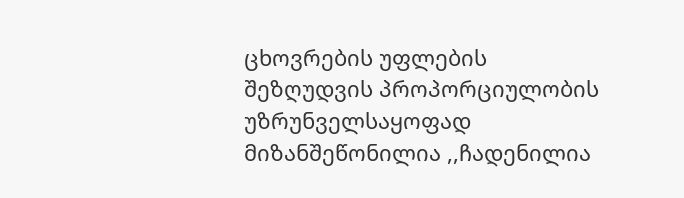ცხოვრების უფლების შეზღუდვის პროპორციულობის უზრუნველსაყოფად მიზანშეწონილია ,,ჩადენილია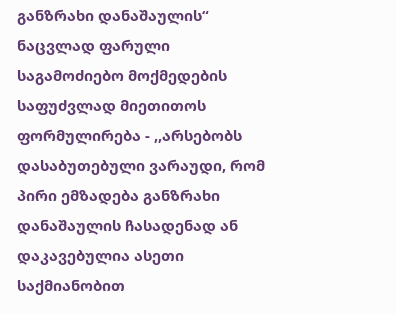განზრახი დანაშაულის“ ნაცვლად ფარული საგამოძიებო მოქმედების საფუძვლად მიეთითოს ფორმულირება - ,,არსებობს დასაბუთებული ვარაუდი, რომ პირი ემზადება განზრახი დანაშაულის ჩასადენად ან დაკავებულია ასეთი საქმიანობით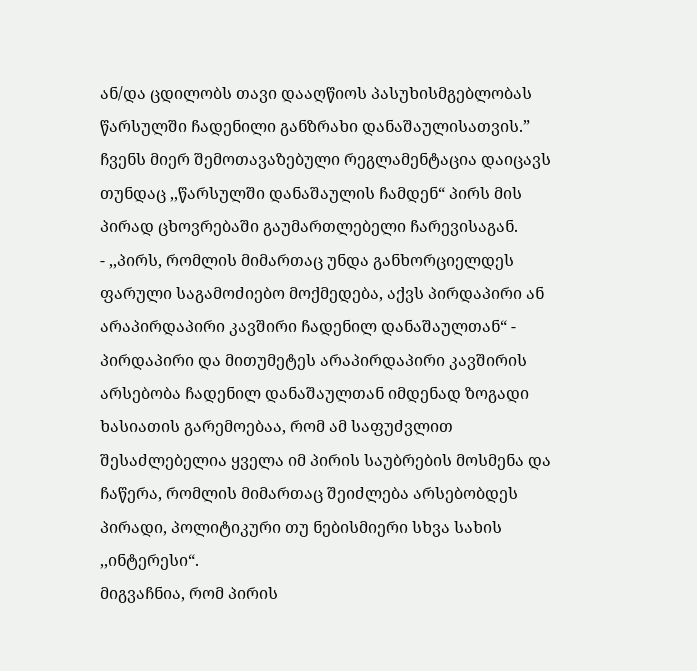ან/და ცდილობს თავი დააღწიოს პასუხისმგებლობას წარსულში ჩადენილი განზრახი დანაშაულისათვის.”
ჩვენს მიერ შემოთავაზებული რეგლამენტაცია დაიცავს თუნდაც ,,წარსულში დანაშაულის ჩამდენ“ პირს მის პირად ცხოვრებაში გაუმართლებელი ჩარევისაგან.
- ,,პირს, რომლის მიმართაც უნდა განხორციელდეს ფარული საგამოძიებო მოქმედება, აქვს პირდაპირი ან არაპირდაპირი კავშირი ჩადენილ დანაშაულთან“ - პირდაპირი და მითუმეტეს არაპირდაპირი კავშირის არსებობა ჩადენილ დანაშაულთან იმდენად ზოგადი ხასიათის გარემოებაა, რომ ამ საფუძვლით შესაძლებელია ყველა იმ პირის საუბრების მოსმენა და ჩაწერა, რომლის მიმართაც შეიძლება არსებობდეს პირადი, პოლიტიკური თუ ნებისმიერი სხვა სახის ,,ინტერესი“.
მიგვაჩნია, რომ პირის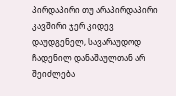პირდაპირი თუ არაპირდაპირი კავშირი ჯერ კიდევ დაუდგენელ, სავარაუდოდ ჩადენილ დანაშაულთან არ შეიძლება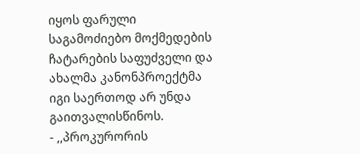იყოს ფარული საგამოძიებო მოქმედების ჩატარების საფუძველი და ახალმა კანონპროექტმა იგი საერთოდ არ უნდა გაითვალისწინოს.
- ,,პროკურორის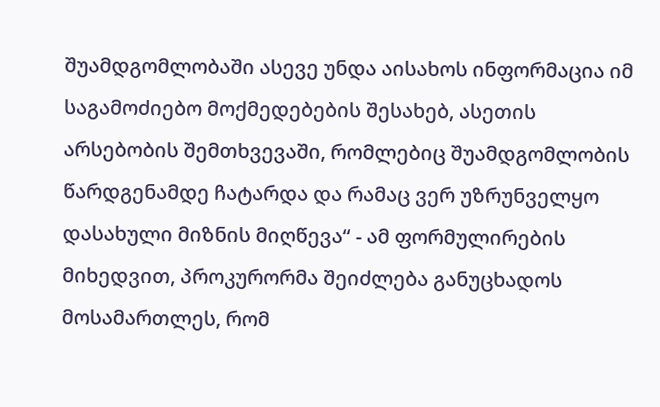შუამდგომლობაში ასევე უნდა აისახოს ინფორმაცია იმ საგამოძიებო მოქმედებების შესახებ, ასეთის არსებობის შემთხვევაში, რომლებიც შუამდგომლობის წარდგენამდე ჩატარდა და რამაც ვერ უზრუნველყო დასახული მიზნის მიღწევა“ - ამ ფორმულირების მიხედვით, პროკურორმა შეიძლება განუცხადოს მოსამართლეს, რომ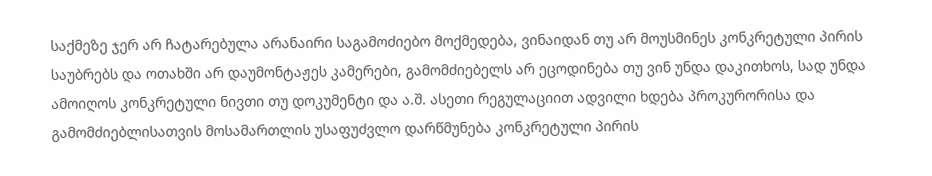საქმეზე ჯერ არ ჩატარებულა არანაირი საგამოძიებო მოქმედება, ვინაიდან თუ არ მოუსმინეს კონკრეტული პირის საუბრებს და ოთახში არ დაუმონტაჟეს კამერები, გამომძიებელს არ ეცოდინება თუ ვინ უნდა დაკითხოს, სად უნდა ამოიღოს კონკრეტული ნივთი თუ დოკუმენტი და ა.შ. ასეთი რეგულაციით ადვილი ხდება პროკურორისა და გამომძიებლისათვის მოსამართლის უსაფუძვლო დარწმუნება კონკრეტული პირის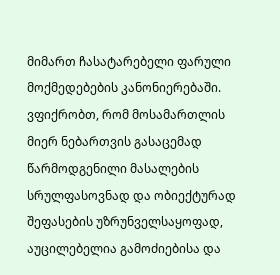მიმართ ჩასატარებელი ფარული მოქმედებების კანონიერებაში.
ვფიქრობთ, რომ მოსამართლის მიერ ნებართვის გასაცემად წარმოდგენილი მასალების სრულფასოვნად და ობიექტურად შეფასების უზრუნველსაყოფად, აუცილებელია გამოძიებისა და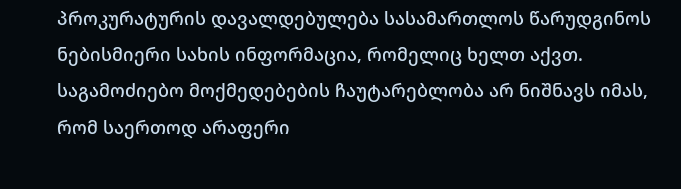პროკურატურის დავალდებულება სასამართლოს წარუდგინოს ნებისმიერი სახის ინფორმაცია, რომელიც ხელთ აქვთ.
საგამოძიებო მოქმედებების ჩაუტარებლობა არ ნიშნავს იმას, რომ საერთოდ არაფერი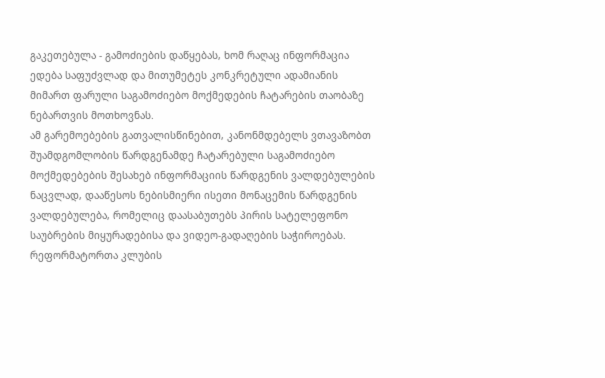გაკეთებულა - გამოძიების დაწყებას, ხომ რაღაც ინფორმაცია ედება საფუძვლად და მითუმეტეს კონკრეტული ადამიანის მიმართ ფარული საგამოძიებო მოქმედების ჩატარების თაობაზე ნებართვის მოთხოვნას.
ამ გარემოებების გათვალისწინებით, კანონმდებელს ვთავაზობთ შუამდგომლობის წარდგენამდე ჩატარებული საგამოძიებო მოქმედებების შესახებ ინფორმაციის წარდგენის ვალდებულების ნაცვლად, დააწესოს ნებისმიერი ისეთი მონაცემის წარდგენის ვალდებულება, რომელიც დაასაბუთებს პირის სატელეფონო საუბრების მიყურადებისა და ვიდეო-გადაღების საჭიროებას.
რეფორმატორთა კლუბის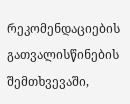რეკომენდაციების გათვალისწინების შემთხვევაში,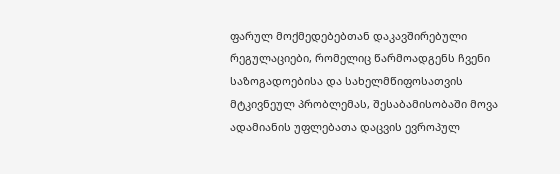ფარულ მოქმედებებთან დაკავშირებული რეგულაციები, რომელიც წარმოადგენს ჩვენი საზოგადოებისა და სახელმწიფოსათვის მტკივნეულ პრობლემას, შესაბამისობაში მოვა ადამიანის უფლებათა დაცვის ევროპულ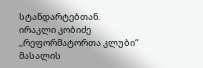სტანდარტებთან.
ირაკლი კობიძე
,,რეფორმატორთა კლუბი“
მასალის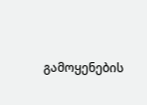გამოყენების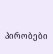პირობები